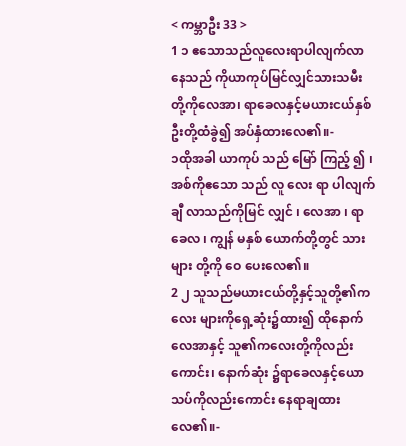< ကမ္ဘာဦး 33 >
1 ၁ ဧသောသည်လူလေးရာပါလျက်လာနေသည် ကိုယာကုပ်မြင်လျှင်သားသမီးတို့ကိုလေအာ၊ ရာခေလနှင့်မယားငယ်နှစ်ဦးတို့ထံခွဲ၍ အပ်နှံထားလေ၏။-
၁ထိုအခါ ယာကုပ် သည် မြော် ကြည့် ၍ ၊ အစ်ကိုဧသော သည် လူ လေး ရာ ပါလျက် ချီ လာသည်ကိုမြင် လျှင် ၊ လေအာ ၊ ရာခေလ ၊ ကျွန် မနှစ် ယောက်တို့တွင် သား များ တို့ကို ဝေ ပေးလေ၏။
2 ၂ သူသည်မယားငယ်တို့နှင့်သူတို့၏ကလေး များကိုရှေ့ဆုံး၌ထား၍ ထိုနောက်လေအာနှင့် သူ၏ကလေးတို့ကိုလည်းကောင်း၊ နောက်ဆုံး ၌ရာခေလနှင့်ယောသပ်ကိုလည်းကောင်း နေရာချထားလေ၏။-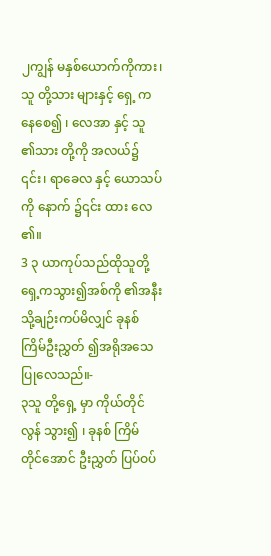၂ကျွန် မနှစ်ယောက်ကိုကား၊ သူ တို့သား များနှင့် ရှေ့ ကနေစေ၍ ၊ လေအာ နှင့် သူ ၏သား တို့ကို အလယ်၌ ၎င်း၊ ရာခေလ နှင့် ယောသပ် ကို နောက် ၌၎င်း ထား လေ ၏။
3 ၃ ယာကုပ်သည်ထိုသူတို့ရှေ့ကသွား၍အစ်ကို ၏အနီးသို့ချဉ်းကပ်မိလျှင် ခုနစ်ကြိမ်ဦးညွှတ် ၍အရိုအသေပြုလေသည်။-
၃သူ တို့ရှေ့ မှာ ကိုယ်တိုင် လွန် သွား၍ ၊ ခုနစ် ကြိမ် တိုင်အောင် ဦးညွှတ် ပြပ်ဝပ်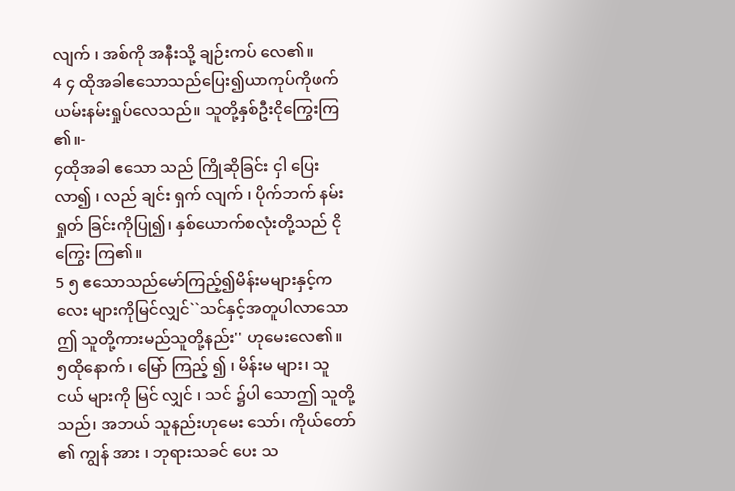လျက် ၊ အစ်ကို အနီးသို့ ချဉ်းကပ် လေ၏။
4 ၄ ထိုအခါဧသောသည်ပြေး၍ယာကုပ်ကိုဖက် ယမ်းနမ်းရှုပ်လေသည်။ သူတို့နှစ်ဦးငိုကြွေးကြ ၏။-
၄ထိုအခါ ဧသော သည် ကြိုဆိုခြင်း ငှါ ပြေး လာ၍ ၊ လည် ချင်း ရှက် လျက် ၊ ပိုက်ဘက် နမ်းရှုတ် ခြင်းကိုပြု၍၊ နှစ်ယောက်စလုံးတို့သည် ငိုကြွေး ကြ၏။
5 ၅ ဧသောသည်မော်ကြည့်၍မိန်းမများနှင့်ကလေး များကိုမြင်လျှင်``သင်နှင့်အတူပါလာသောဤ သူတို့ကားမည်သူတို့နည်း'' ဟုမေးလေ၏။
၅ထိုနောက် ၊ မြော် ကြည့် ၍ ၊ မိန်းမ များ၊ သူငယ် များကို မြင် လျှင် ၊ သင် ၌ပါ သောဤ သူတို့သည်၊ အဘယ် သူနည်းဟုမေး သော်၊ ကိုယ်တော် ၏ ကျွန် အား ၊ ဘုရားသခင် ပေး သ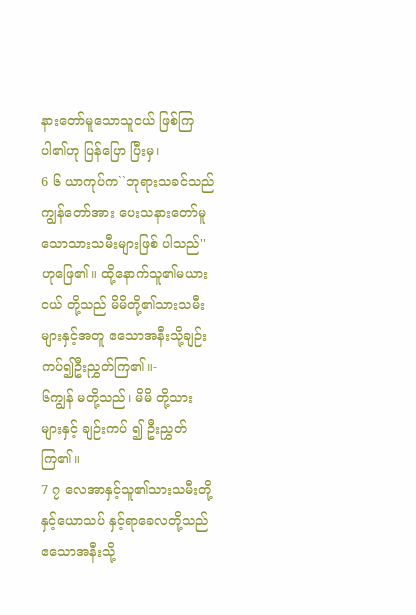နားတော်မူသောသူငယ် ဖြစ်ကြပါ၏ဟု ပြန်ပြော ပြီးမှ၊
6 ၆ ယာကုပ်က``ဘုရားသခင်သည်ကျွန်တော်အား ပေးသနားတော်မူသောသားသမီးများဖြစ် ပါသည်'' ဟုဖြေ၏။ ထို့နောက်သူ၏မယားငယ် တို့သည် မိမိတို့၏သားသမီးများနှင့်အတူ ဧသောအနီးသို့ချဉ်းကပ်၍ဦးညွှတ်ကြ၏။-
၆ကျွန် မတို့သည်၊ မိမိ တို့သား များနှင့် ချဉ်းကပ် ၍ ဦးညွှတ် ကြ၏။
7 ၇ လေအာနှင့်သူ၏သားသမီးတို့နှင့်ယောသပ် နှင့်ရာခေလတို့သည် ဧသောအနီးသို့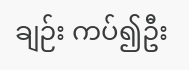ချဉ်း ကပ်၍ဦး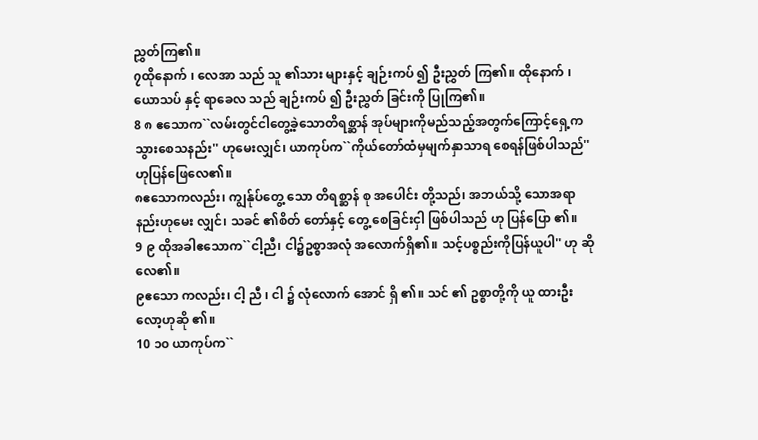ညွှတ်ကြ၏။
၇ထိုနောက် ၊ လေအာ သည် သူ ၏သား များနှင့် ချဉ်းကပ် ၍ ဦးညွှတ် ကြ၏။ ထိုနောက် ၊ ယောသပ် နှင့် ရာခေလ သည် ချဉ်းကပ် ၍ ဦးညွှတ် ခြင်းကို ပြုကြ၏။
8 ၈ ဧသောက``လမ်းတွင်ငါတွေ့ခဲ့သောတိရစ္ဆာန် အုပ်များကိုမည်သည့်အတွက်ကြောင့်ရှေ့က သွားစေသနည်း'' ဟုမေးလျှင်၊ ယာကုပ်က``ကိုယ်တော်ထံမှမျက်နှာသာရ စေရန်ဖြစ်ပါသည်'' ဟုပြန်ဖြေလေ၏။
၈ဧသောကလည်း၊ ကျွန်ုပ်တွေ့ သော တိရစ္ဆာန် စု အပေါင်း တို့သည်၊ အဘယ်သို့ သောအရာနည်းဟုမေး လျှင်၊ သခင် ၏စိတ် တော်နှင့် တွေ့ စေခြင်းငှါ ဖြစ်ပါသည် ဟု ပြန်ပြော ၏။
9 ၉ ထိုအခါဧသောက``ငါ့ညီ၊ ငါ၌ဥစ္စာအလုံ အလောက်ရှိ၏။ သင့်ပစ္စည်းကိုပြန်ယူပါ'' ဟု ဆိုလေ၏။
၉ဧသော ကလည်း၊ ငါ့ ညီ ၊ ငါ ၌ လုံလောက် အောင် ရှိ ၏။ သင် ၏ ဥစ္စာတို့ကို ယူ ထားဦးလော့ဟုဆို ၏။
10 ၁၀ ယာကုပ်က``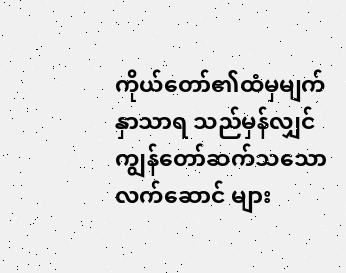ကိုယ်တော်၏ထံမှမျက်နှာသာရ သည်မှန်လျှင် ကျွန်တော်ဆက်သသောလက်ဆောင် များ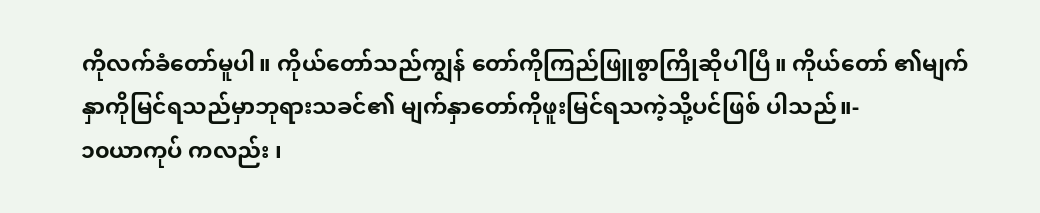ကိုလက်ခံတော်မူပါ။ ကိုယ်တော်သည်ကျွန် တော်ကိုကြည်ဖြူစွာကြိုဆိုပါပြီ။ ကိုယ်တော် ၏မျက်နှာကိုမြင်ရသည်မှာဘုရားသခင်၏ မျက်နှာတော်ကိုဖူးမြင်ရသကဲ့သို့ပင်ဖြစ် ပါသည်။-
၁၀ယာကုပ် ကလည်း ၊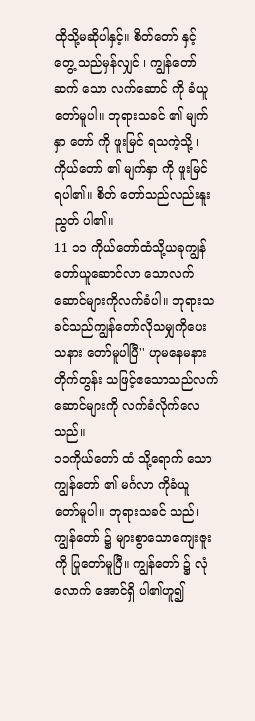ထိုသို့မဆိုပါနှင့်။ စိတ်တော် နှင့် တွေ့ သည်မှန်လျှင် ၊ ကျွန်တော် ဆက် သော လက်ဆောင် ကို ခံယူ တော်မူပါ။ ဘုရားသခင် ၏ မျက်နှာ တော် ကို ဖူးမြင် ရသကဲ့သို့ ၊ ကိုယ်တော် ၏ မျက်နှာ ကို ဖူးမြင် ရပါ၏။ စိတ် တော်သည်လည်းနူးညွတ် ပါ၏။
11 ၁၁ ကိုယ်တော်ထံသို့ယခုကျွန်တော်ယူဆောင်လာ သောလက်ဆောင်များကိုလက်ခံပါ။ ဘုရားသခင်သည်ကျွန်တော်လိုသမျှကိုပေးသနား တော်မူပါပြီ'' ဟုမနေမနားတိုက်တွန်း သဖြင့်ဧသောသည်လက်ဆောင်များကို လက်ခံလိုက်လေသည်။
၁၁ကိုယ်တော် ထံ သို့ရောက် သော ကျွန်တော် ၏ မင်္ဂလာ ကိုခံယူ တော်မူပါ။ ဘုရားသခင် သည်၊ ကျွန်တော် ၌ များစွာသောကျေးဇူး ကို ပြုတော်မူပြီ။ ကျွန်တော် ၌ လုံလောက် အောင်ရှိ ပါ၏ဟူ၍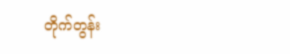တိုက်တွန်း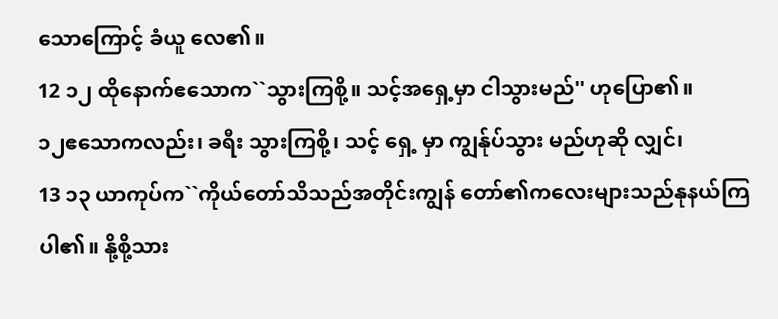သောကြောင့် ခံယူ လေ၏။
12 ၁၂ ထိုနောက်ဧသောက``သွားကြစို့။ သင့်အရှေ့မှာ ငါသွားမည်'' ဟုပြော၏။
၁၂ဧသောကလည်း၊ ခရီး သွားကြစို့၊ သင့် ရှေ့ မှာ ကျွန်ုပ်သွား မည်ဟုဆို လျှင်၊
13 ၁၃ ယာကုပ်က``ကိုယ်တော်သိသည်အတိုင်းကျွန် တော်၏ကလေးများသည်နုနယ်ကြပါ၏။ နို့စို့သား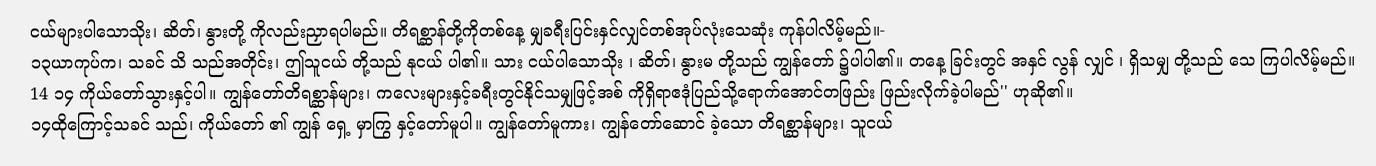ငယ်များပါသောသိုး၊ ဆိတ်၊ နွားတို့ ကိုလည်းညှာရပါမည်။ တိရစ္ဆာန်တို့ကိုတစ်နေ့ မျှခရီးပြင်းနှင်လျှင်တစ်အုပ်လုံးသေဆုံး ကုန်ပါလိမ့်မည်။-
၁၃ယာကုပ်က၊ သခင် သိ သည်အတိုင်း၊ ဤသူငယ် တို့သည် နုငယ် ပါ၏။ သား ငယ်ပါသောသိုး ၊ ဆိတ်၊ နွားမ တို့သည် ကျွန်တော် ၌ပါပါ၏။ တနေ့ ခြင်းတွင် အနှင် လွန် လျှင် ၊ ရှိသမျှ တို့သည် သေ ကြပါလိမ့်မည်။
14 ၁၄ ကိုယ်တော်သွားနှင့်ပါ။ ကျွန်တော်တိရစ္ဆာန်များ၊ ကလေးများနှင့်ခရီးတွင်နိုင်သမျှဖြင့်အစ် ကိုရှိရာဧဒုံပြည်သို့ရောက်အောင်တဖြည်း ဖြည်းလိုက်ခဲ့ပါမည်'' ဟုဆို၏။
၁၄ထိုကြောင့်သခင် သည်၊ ကိုယ်တော် ၏ ကျွန် ရှေ့ မှာကြွ နှင့်တော်မူပါ။ ကျွန်တော်မူကား၊ ကျွန်တော်ဆောင် ခဲ့သော တိရစ္ဆာန်များ၊ သူငယ်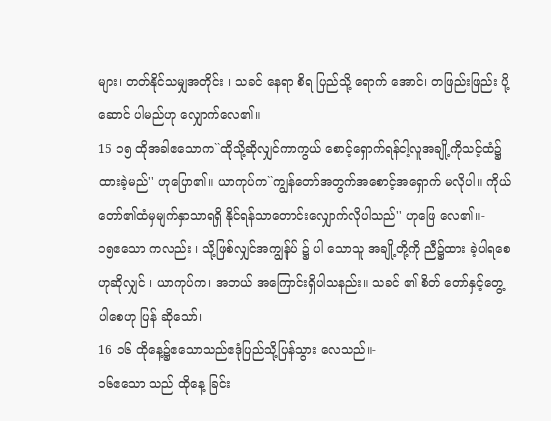များ၊ တတ်နိုင်သမျှအတိုင်း ၊ သခင် နေရာ စိရ ပြည်သို့ ရောက် အောင်၊ တဖြည်းဖြည်း ပို့ဆောင် ပါမည်ဟု လျှောက်လေ၏။
15 ၁၅ ထိုအခါဧသောက``ထိုသို့ဆိုလျှင်ကာကွယ် စောင့်ရှောက်ရန်ငါ့လူအချို့ကိုသင့်ထံ၌ ထားခဲ့မည်'' ဟုပြော၏။ ယာကုပ်က``ကျွန်တော်အတွက်အစောင့်အရှောက် မလိုပါ။ ကိုယ်တော်၏ထံမှမျက်နှာသာရရှိ နိုင်ရန်သာတောင်းလျှောက်လိုပါသည်'' ဟုဖြေ လေ၏။-
၁၅ဧသော ကလည်း ၊ သို့ဖြစ်လျှင်အကျွန်ုပ် ၌ ပါ သောသူ အချို့တို့ကို ညီ၌ထား ခဲ့ပါရစေဟုဆိုလျှင် ၊ ယာကုပ်က၊ အဘယ် အကြောင်းရှိပါသနည်း။ သခင် ၏ စိတ် တော်နှင့်တွေ့ ပါစေဟု ပြန် ဆိုသော်၊
16 ၁၆ ထိုနေ့၌ဧသောသည်ဧဒုံပြည်သို့ပြန်သွား လေသည်။-
၁၆ဧသော သည် ထိုနေ့ ခြင်း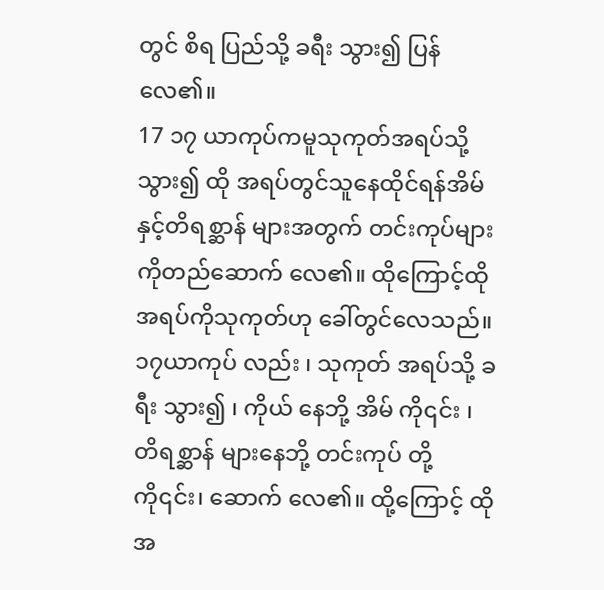တွင် စိရ ပြည်သို့ ခရီး သွား၍ ပြန် လေ၏။
17 ၁၇ ယာကုပ်ကမူသုကုတ်အရပ်သို့သွား၍ ထို အရပ်တွင်သူနေထိုင်ရန်အိမ်နှင့်တိရစ္ဆာန် များအတွက် တင်းကုပ်များကိုတည်ဆောက် လေ၏။ ထိုကြောင့်ထိုအရပ်ကိုသုကုတ်ဟု ခေါ်တွင်လေသည်။
၁၇ယာကုပ် လည်း ၊ သုကုတ် အရပ်သို့ ခရီး သွား၍ ၊ ကိုယ် နေဘို့ အိမ် ကို၎င်း ၊ တိရစ္ဆာန် များနေဘို့ တင်းကုပ် တို့ကို၎င်း၊ ဆောက် လေ၏။ ထို့ကြောင့် ထိုအ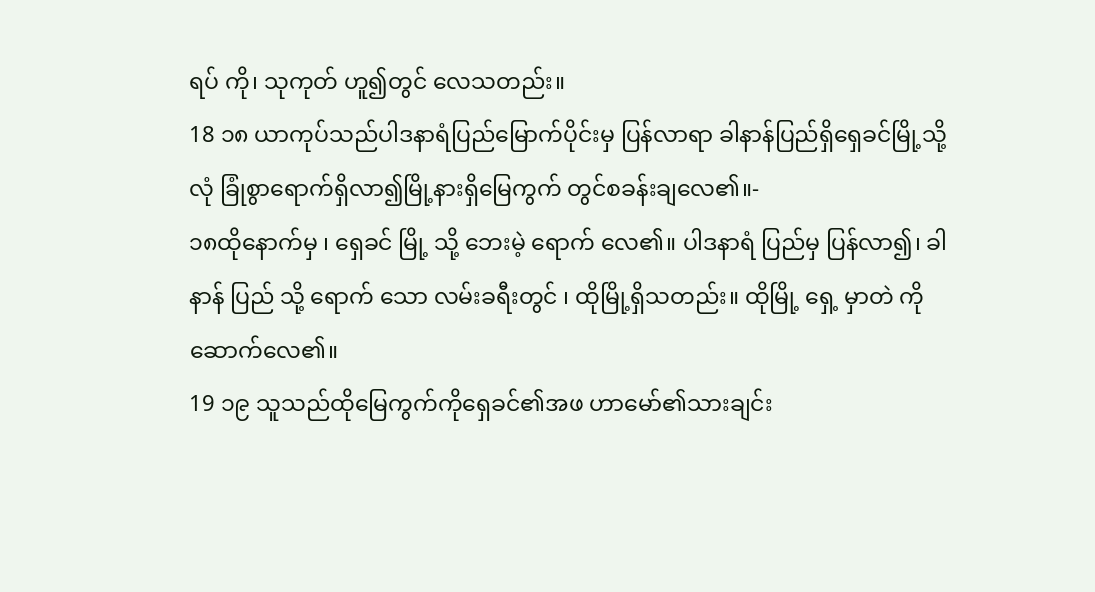ရပ် ကို၊ သုကုတ် ဟူ၍တွင် လေသတည်း။
18 ၁၈ ယာကုပ်သည်ပါဒနာရံပြည်မြောက်ပိုင်းမှ ပြန်လာရာ ခါနာန်ပြည်ရှိရှေခင်မြို့သို့လုံ ခြုံစွာရောက်ရှိလာ၍မြို့နားရှိမြေကွက် တွင်စခန်းချလေ၏။-
၁၈ထိုနောက်မှ ၊ ရှေခင် မြို့ သို့ ဘေးမဲ့ ရောက် လေ၏။ ပါဒနာရံ ပြည်မှ ပြန်လာ၍၊ ခါနာန် ပြည် သို့ ရောက် သော လမ်းခရီးတွင် ၊ ထိုမြို့ရှိသတည်း။ ထိုမြို့ ရှေ့ မှာတဲ ကို ဆောက်လေ၏။
19 ၁၉ သူသည်ထိုမြေကွက်ကိုရှေခင်၏အဖ ဟာမော်၏သားချင်း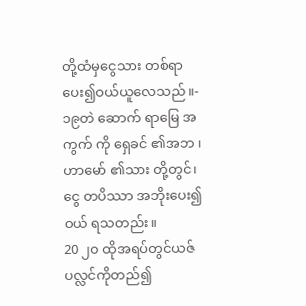တို့ထံမှငွေသား တစ်ရာပေး၍ဝယ်ယူလေသည်။-
၁၉တဲ ဆောက် ရာမြေ အကွက် ကို ရှေခင် ၏အဘ ၊ ဟာမော် ၏သား တို့တွင်၊ ငွေ တပိဿာ အဘိုးပေး၍ ဝယ် ရသတည်း။
20 ၂၀ ထိုအရပ်တွင်ယဇ်ပလ္လင်ကိုတည်၍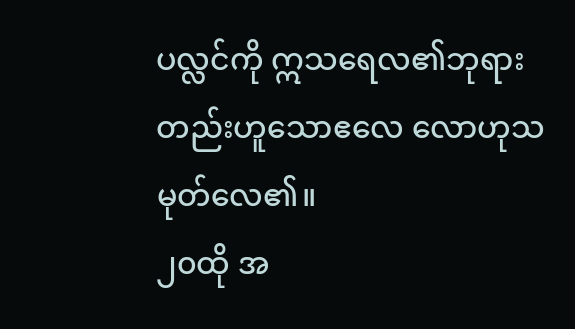ပလ္လင်ကို ဣသရေလ၏ဘုရားတည်းဟူသောဧလေ လောဟုသမုတ်လေ၏။
၂၀ထို အ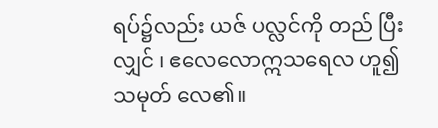ရပ်၌လည်း ယဇ် ပလ္လင်ကို တည် ပြီးလျှင် ၊ ဧလေလောဣသရေလ ဟူ၍ သမုတ် လေ၏။